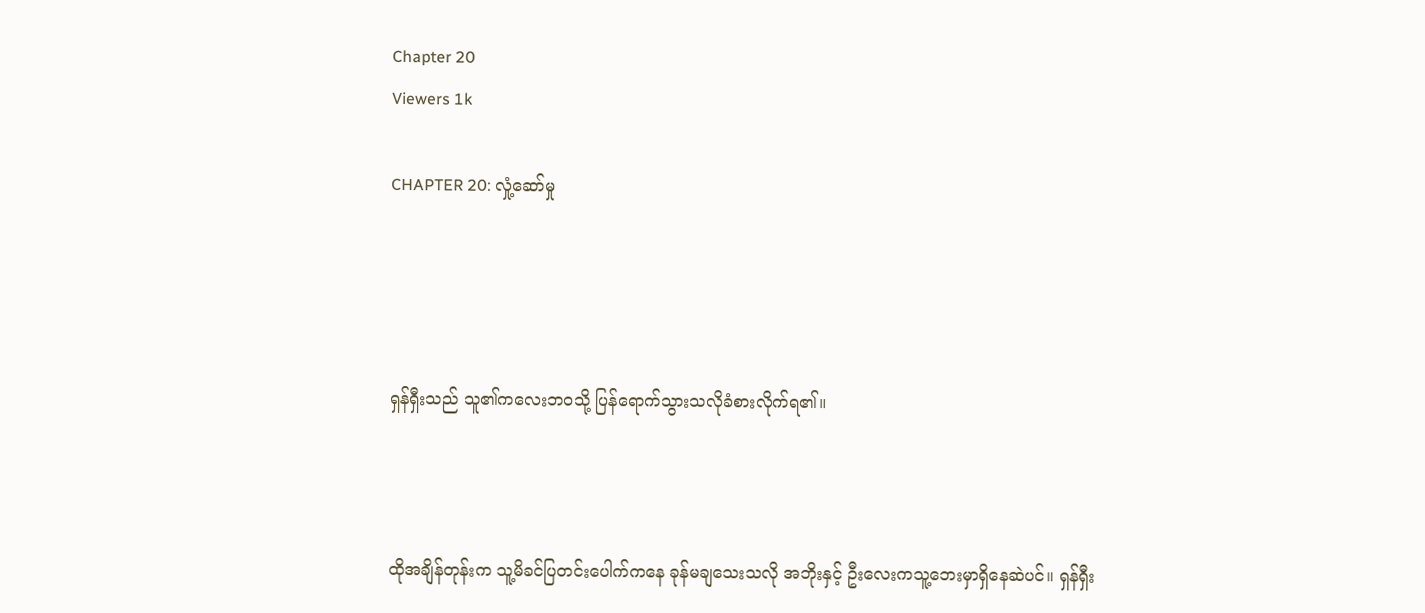Chapter 20
Viewers 1k

CHAPTER 20: လှုံ့ဆော်မှု




ရှန်ရှီးသည် သူ၏ကလေးဘဝသို့ ပြန်ရောက်သွားသလိုခံစားလိုက်ရ၏။



ထိုအချိန်တုန်းက သူ့မိခင်ပြတင်းပေါက်ကနေ ခုန်မချသေးသလို အဘိုးနှင့် ဦးလေးကသူ့ဘေးမှာရှိနေဆဲပင်။ ရှန်ရှီး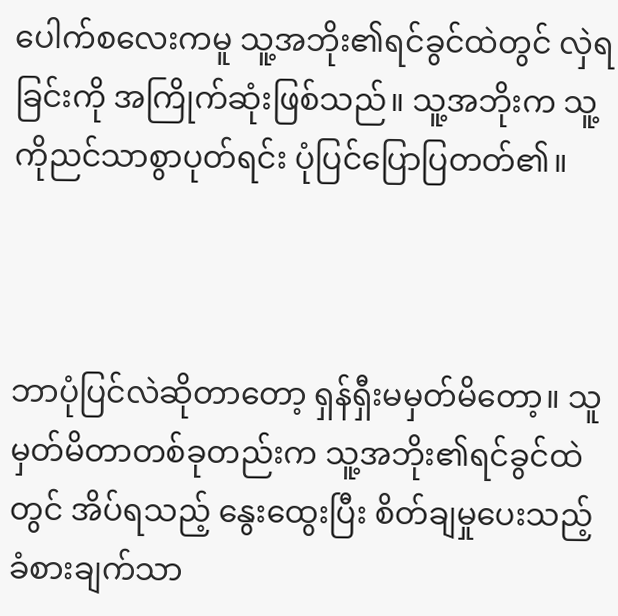ပေါက်စလေးကမူ သူ့အဘိုး၏ရင်ခွင်ထဲတွင် လှဲရခြင်းကို အကြိုက်ဆုံးဖြစ်သည်။ သူ့အဘိုးက သူ့ကိုညင်သာစွာပုတ်ရင်း ပုံပြင်ပြောပြတတ်၏။



ဘာပုံပြင်လဲဆိုတာတော့ ရှန်ရှီးမမှတ်မိတော့။ သူမှတ်မိတာတစ်ခုတည်းက သူ့အဘိုး၏ရင်ခွင်ထဲတွင် အိပ်ရသည့် နွေးထွေးပြီး စိတ်ချမှုပေးသည့်ခံစားချက်သာ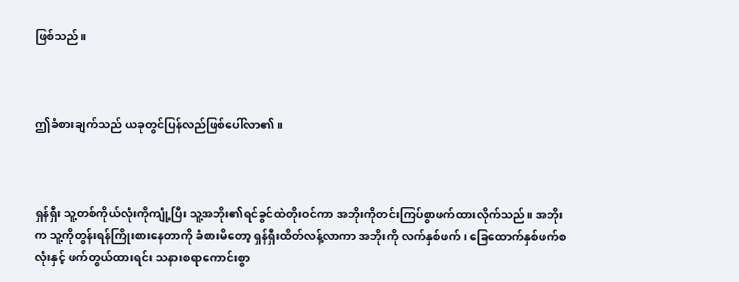ဖြစ်သည်။



ဤခံစားချက်သည် ယခုတွင်ပြန်လည်ဖြစ်ပေါ်လာ၏။



ရှန်ရှီး သူ့တစ်ကိုယ်လုံးကိုကျုံ့ပြီး သူ့အဘိုး၏ရင်ခွင်ထဲတိုးဝင်ကာ အဘိုးကိုတင်းကြပ်စွာဖက်ထားလိုက်သည်။ အဘိုးက သူ့ကိုတွန်းရန်ကြိုးစားနေတာကို ခံစားမိတော့ ရှန်ရှီးထိတ်လန့်လာကာ အဘိုးကို လက်နှစ်ဖက်၊ ခြေထောက်နှစ်ဖက်စလုံးနှင့် ဖက်တွယ်ထားရင်း သနားစရာကောင်းစွာ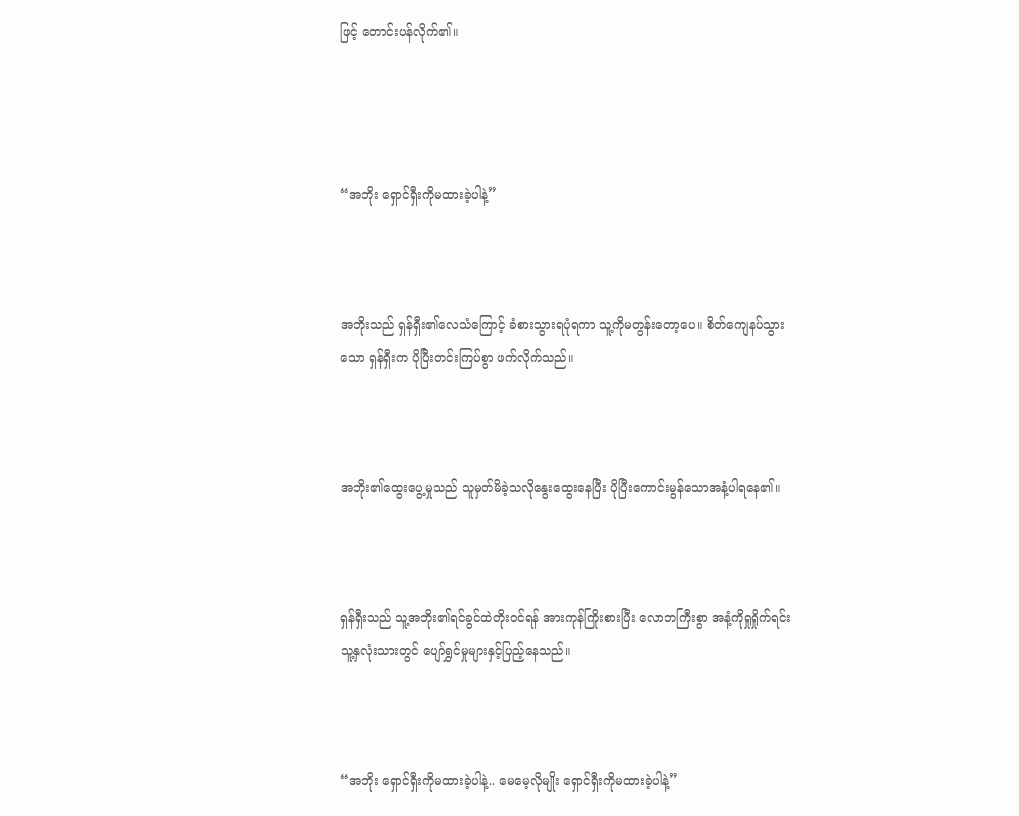ဖြင့် တောင်းပန်လိုက်၏။




“အဘိုး ရှောင်ရှီးကိုမထားခဲ့ပါနဲ့”



အဘိုးသည် ရှန်ရှီး၏လေသံကြောင့် ခံစားသွားရပုံရကာ သူ့ကိုမတွန်းတော့ပေ။ စိတ်ကျေနပ်သွားသော ရှန်ရှီးက ပိုပြီးတင်းကြပ်စွာ ဖက်လိုက်သည်။



အဘိုး၏ထွေးပွေ့မှုသည် သူမှတ်မိခဲ့သလို‌နွေးထွေးနေပြီး ပိုပြီးကောင်းမွန်သောအနံ့ပါရနေ၏။



ရှန်ရှီးသည် သူ့အဘိုး၏ရင်ခွင်ထဲတိုးဝင်ရန် အားကုန်ကြိုးစားပြီး လောဘကြီးစွာ အနံ့ကိုရှုရှိုက်ရင်း သူ့နှလုံးသားတွင် ပျော်ရွှင်မှုများနှင့်ပြည့်နေသည်။



“အဘိုး ရှောင်ရှီးကိုမထားခဲ့ပါနဲ့.. မေမေ့လိုမျိုး ရှောင်ရှီးကိုမထားခဲ့ပါနဲ့”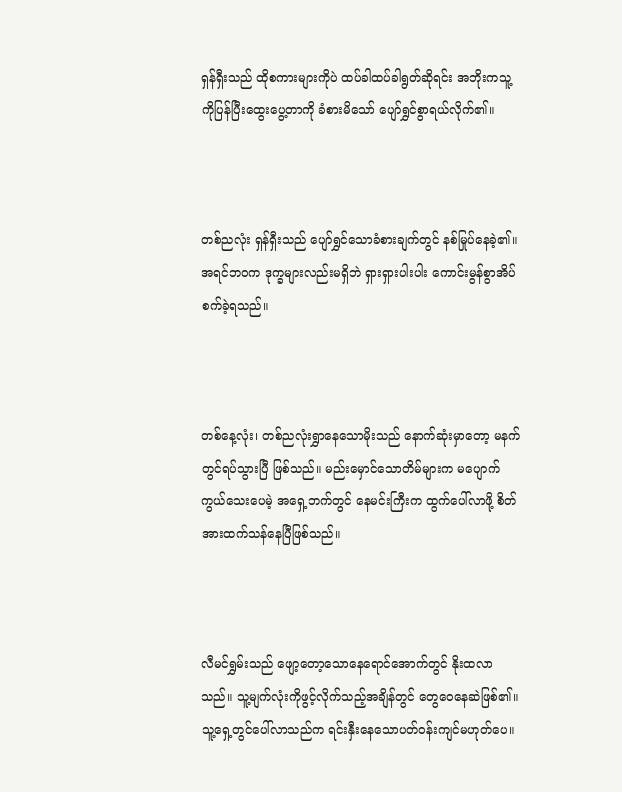ရှန်ရှီးသည် ထိုစကားများကိုပဲ ထပ်ခါထပ်ခါရွတ်ဆိုရင်း အဘိုးကသူ့ကိုပြန်ပြီးထွေးပွေ့တာကို ခံစားမိသော် ပျော်ရွှင်စွာရယ်လိုက်၏။



တစ်ညလုံး ရှန်ရှီးသည် ပျော်ရွှင်သောခံစားချက်တွင် နစ်မြုပ်နေခဲ့၏။ အရင်ဘဝက ဒုက္ခများလည်းမရှိဘဲ ရှားရှားပါးပါး ကောင်းမွန်စွာအိပ်စက်ခဲ့ရသည်။



တစ်နေ့လုံး၊ တစ်ညလုံးရွှာနေသောမိုးသည် နောက်ဆုံးမှာတော့ မနက်တွင်ရပ်သွားပြီ ဖြစ်သည်။ မည်းမှောင်သောတိမ်များက မပျောက်ကွယ်သေးပေမဲ့ အရှေ့ဘက်တွင် နေမင်းကြီးက ထွက်ပေါ်လာဖို့ စိတ်အားထက်သန်နေပြီဖြစ်သည်။



လီမင်ရွှမ်းသည် ဖျော့တော့သောနေရောင်အောက်တွင် နိုးထလာသည်။ သူ့မျက်လုံးကိုဖွင့်လိုက်သည့်အချိန်တွင် တွေဝေနေဆဲဖြစ်၏။ သူ့ရှေ့တွင်ပေါ်လာသည်က ရင်းနှီးနေသောပတ်ဝန်းကျင်မဟုတ်ပေ။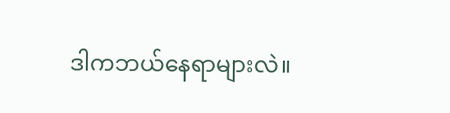ဒါကဘယ်နေရာများလဲ။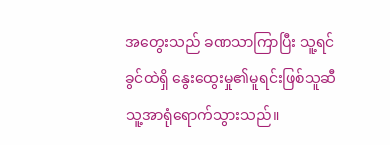အတွေးသည် ခဏသာကြာပြီး သူ့ရင်ခွင်ထဲရှိ နွေးထွေးမှု၏မူရင်းဖြစ်သူဆီ သူ့အာရုံရောက်သွားသည်။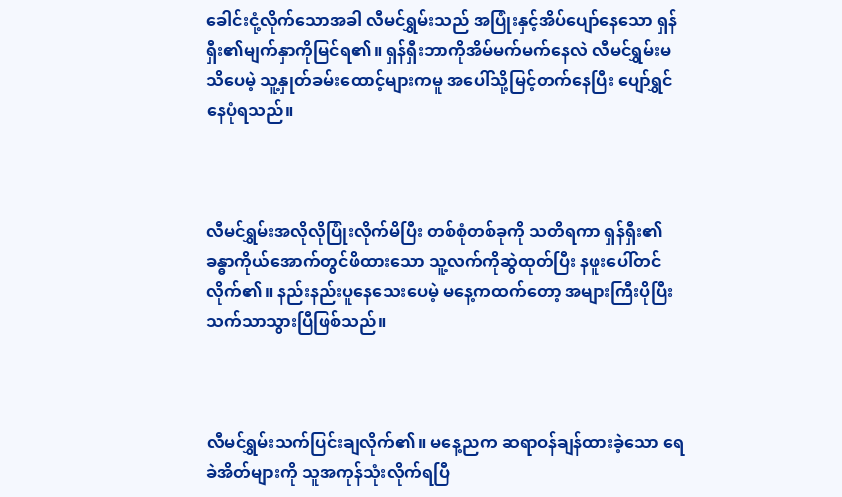ခေါင်းငုံ့လိုက်သောအခါ လီမင်ရွှမ်းသည် အပြုံးနှင့်အိပ်ပျော်နေသော ရှန်ရှီး၏မျက်နှာကိုမြင်ရ၏။ ရှန်ရှီးဘာကိုအိမ်မက်မက်နေလဲ လီမင်ရွှမ်းမသိပေမဲ့ သူ့နှုတ်ခမ်းထောင့်များကမူ အပေါ်သို့မြင့်တက်နေပြီး ပျော်ရွှင်နေပုံရသည်။



လီမင်ရွှမ်းအလိုလိုပြုံးလိုက်မိပြီး တစ်စုံတစ်ခုကို သတိရကာ ရှန်ရှီး၏ခန္ဓာကိုယ်အောက်တွင်ဖိထားသော သူ့လက်ကိုဆွဲထုတ်ပြီး နဖူးပေါ်တင်လိုက်၏။ နည်းနည်းပူနေသေးပေမဲ့ မနေ့ကထက်တော့ အများကြီးပိုပြီးသက်သာသွားပြီဖြစ်သည်။



လီမင်ရွှမ်းသက်ပြင်းချလိုက်၏။ မနေ့ညက ဆရာဝန်ချန်ထားခဲ့သော ရေခဲအိတ်‌များကို သူအကုန်သုံးလိုက်ရပြီ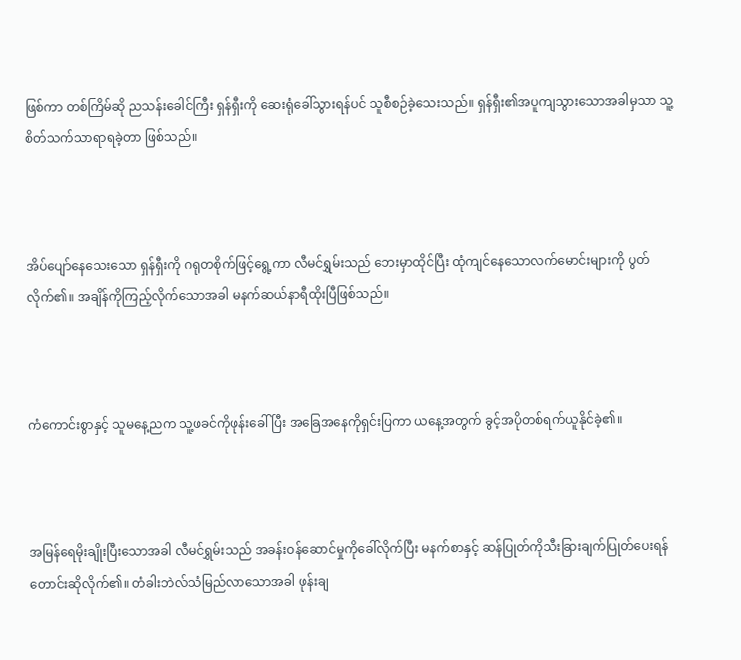ဖြစ်ကာ တစ်ကြိမ်ဆို ညသန်းခေါင်ကြီး ရှန်ရှီးကို ဆေးရုံခေါ်သွားရန်ပင် သူစီစဉ်ခဲ့သေးသည်။ ရှန်ရှီး၏အပူကျသွားသောအခါမှသာ သူ့စိတ်သက်သာရာရခဲ့တာ ဖြစ်သည်။



အိပ်ပျော်နေသေးသော ရှန်ရှီးကို ဂရုတစိုက်ဖြင့်ရွေ့ကာ လီမင်ရွှမ်းသည် ဘေးမှာထိုင်ပြီး ထုံကျင်နေသောလက်မောင်းများကို ပွတ်လိုက်၏။ အချိန်ကိုကြည့်လိုက်သောအခါ မနက်ဆယ်နာရီထိုးပြီဖြစ်သည်။



ကံကောင်းစွာနှင့် သူမနေ့ညက သူ့ဖခင်ကိုဖုန်းခေါ်ပြီး အခြေအနေကိုရှင်းပြကာ ယနေ့အတွက် ခွင့်အပိုတစ်ရက်ယူနိုင်ခဲ့၏။



အမြန်ရေမိုးချိုးပြီးသောအခါ လီမင်ရွှမ်းသည် အခန်းဝန်ဆောင်မှုကိုခေါ်လိုက်ပြီး မနက်စာနှင့် ဆန်ပြုတ်ကိုသီးခြားချက်ပြုတ်ပေးရန် တောင်းဆိုလိုက်၏။ တံခါးဘဲလ်သံမြည်လာသောအခါ ဖုန်းချ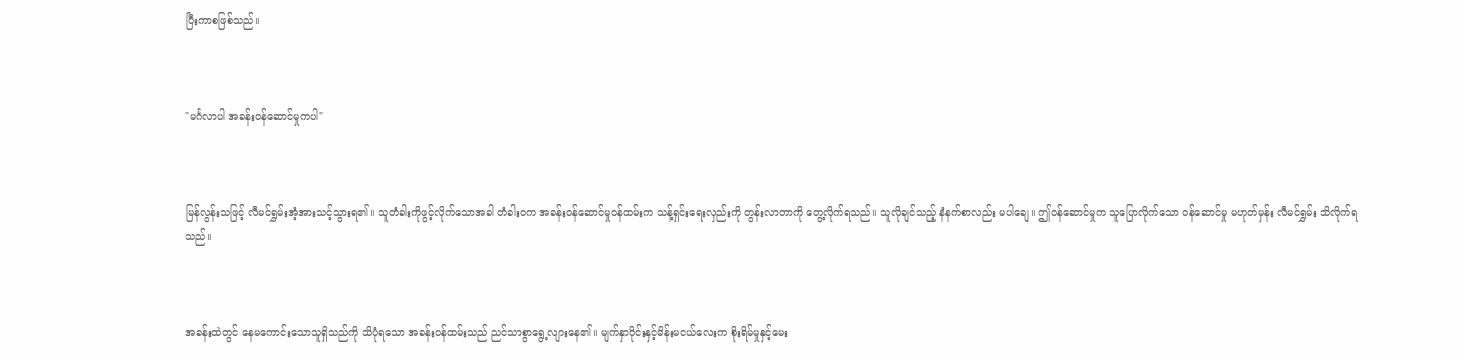ပြီးကာစဖြစ်သည်။



"မင်္ဂလာပါ အခန်းဝန်ဆောင်မှုကပါ"



မြန်လွန်းသဖြင့် လီမင်ရွှမ်းအံ့အားသင့်သွားရ၏။ သူတံခါးကိုဖွင့်လိုက်သောအခါ တံခါးဝက အခန်းဝန်ဆောင်မှုဝန်ထမ်းက သန့်ရှင်းရေးလှည်းကို တွန်းလာတာကို တွေ့လိုက်ရသည်။ သူလိုချင်သည့် နံနက်စာလည်း မပါချေ။ ဤဝန်ဆောင်မှုက သူပြောလိုက်သော ဝန်ဆောင်မှု မဟုတ်မှန်း လီမင်ရွှမ်း သိလိုက်ရသည်။



အခန်းထဲတွင် နေမကောင်းသောသူရှိသည်ကို သိပုံရသော အခန်းဝန်ထမ်းသည် ညင်သာစွာရွေ့လျားနေ၏။ မျက်နှာဝိုင်းနှင့်မိန်းမငယ်လေးက စိုးရိမ်မှုနှင့်မေး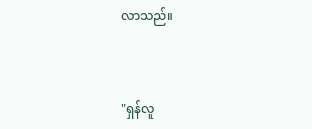လာသည်။



"ရှန်လူ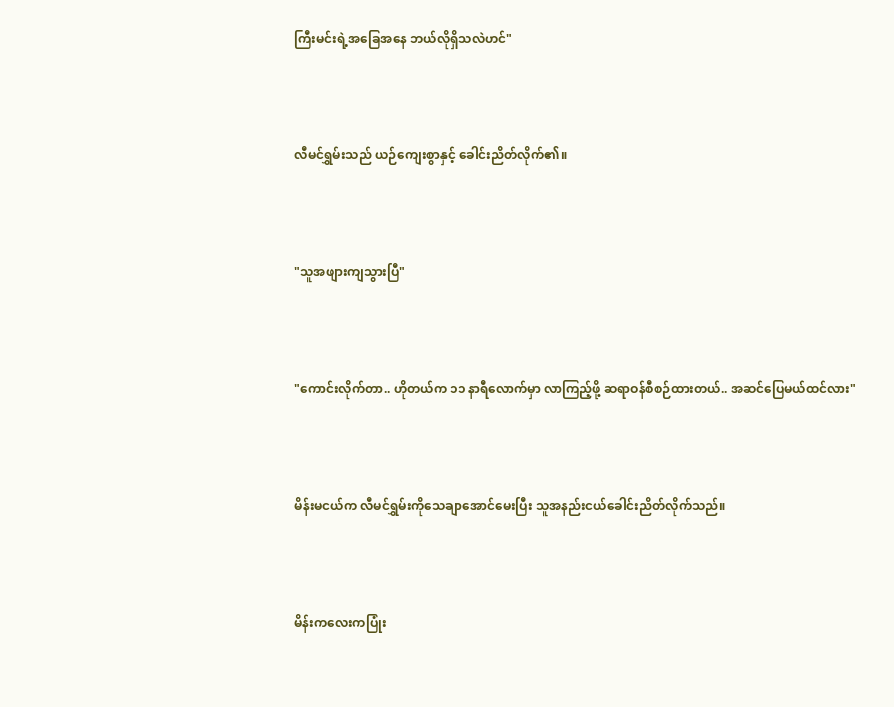ကြီးမင်းရဲ့အခြေအနေ ဘယ်လိုရှိသလဲဟင်"



လီမင်ရွှမ်းသည် ယဉ်ကျေးစွာနှင့် ခေါင်းညိတ်လိုက်၏။



"သူအဖျားကျသွားပြီ"



"ကောင်းလိုက်တာ.. ဟိုတယ်က ၁၁ နာရီလောက်မှာ လာကြည့်ဖို့ ဆရာဝန်စီစဉ်ထားတယ်.. အဆင်ပြေမယ်ထင်လား"



မိန်းမငယ်က လီမင်ရွှမ်းကိုသေချာအောင်မေးပြီး သူအနည်းငယ်ခေါင်းညိတ်လိုက်သည်။



မိန်းကလေးကပြုံး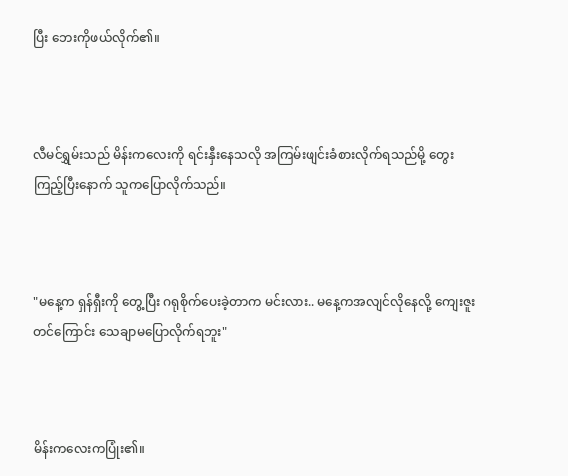ပြီး ဘေးကိုဖယ်လိုက်၏။



လီမင်ရွှမ်းသည် မိန်းက‌လေးကို ရင်းနှီးနေသလို အကြမ်းဖျင်းခံစားလိုက်ရသည်မို့ တွေးကြည့်ပြီးနောက် သူကပြောလိုက်သည်။



"မနေ့က ရှန်ရှီးကို တွေ့ပြီး ဂရုစိုက်ပေးခဲ့တာက မင်းလား.. မနေ့ကအလျင်လိုနေလို့ ကျေးဇူးတင်ကြောင်း သေချာမပြောလိုက်ရဘူး"



မိန်းကလေးကပြုံး၏။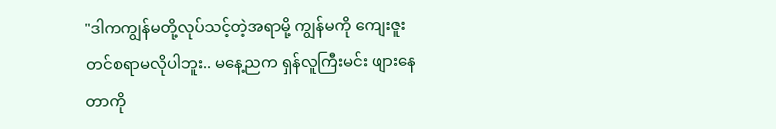"ဒါကကျွန်မတို့လုပ်သင့်တဲ့အရာမို့ ကျွန်မကို ကျေးဇူးတင်စရာမလိုပါဘူး.. မနေ့ညက ရှန်လူကြီးမင်း ဖျားနေတာကို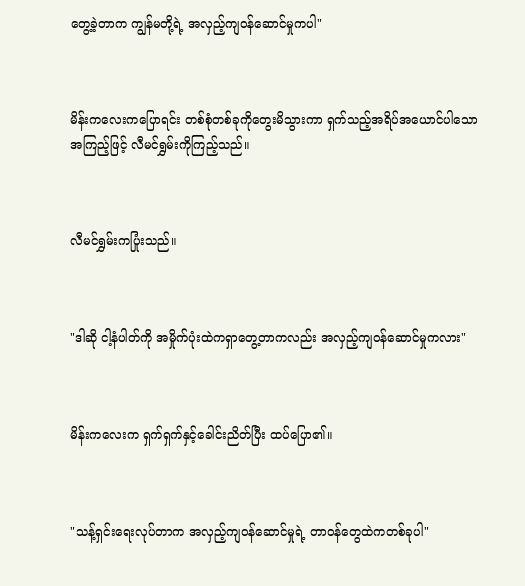တွေ့ခဲ့တာက ကျွန်မတို့ရဲ့ အလှည့်ကျဝန်ဆောင်မှုကပါ"



မိန်းကလေးကပြောရင်း တစ်စုံတစ်ခုကိုတွေးမိသွားကာ ရှက်သည့်အရိပ်အ‌ယောင်ပါသော အကြည့်ဖြင့် လီမင်ရွှမ်းကိုကြည့်သည်။



လီမင်ရွှမ်းကပြုံးသည်။



"ဒါဆို ငါ့နံပါတ်ကို အမှိုက်ပုံးထဲကရှာတွေ့တာကလည်း အလှည့်ကျဝန်ဆောင်မှုကလား"



မိန်းကလေးက ရှက်ရှက်နှင့်ခေါင်းညိတ်ပြီး ထပ်ပြော၏။



"သန့်ရှင်းရေးလုပ်တာက အလှည့်ကျဝန်ဆောင်မှုရဲ့ တာဝန်တွေထဲကတစ်ခုပါ"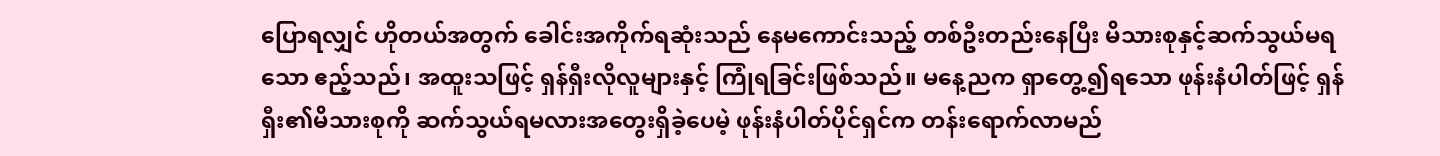ပြောရလျှင် ဟိုတယ်အတွက် ခေါင်းအကိုက်ရဆုံးသည် နေမကောင်းသည့် တစ်ဦးတည်းနေပြီး မိသားစုနှင့်ဆက်သွယ်မရသော ဧည့်သည်၊ အထူးသဖြင့် ရှန်ရှီးလိုလူများနှင့် ကြုံရခြင်းဖြစ်သည်။ မနေ့ညက ရှာတွေ့၍ရသော ဖုန်းနံပါတ်ဖြင့် ရှန်ရှီး၏မိသားစုကို ဆက်သွယ်ရမလားအတွေးရှိ‌ခဲ့ပေမဲ့ ဖုန်းနံပါတ်ပိုင်ရှင်က တန်းရောက်လာမည်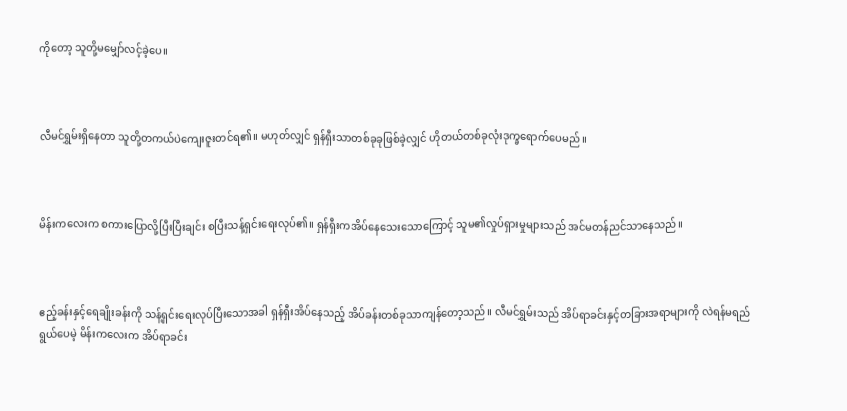ကိုတော့ သူတို့မမျှော်လင့်ခဲ့ပေ။



လီမင်ရွှမ်းရှိနေတာ သူတို့တကယ်ပဲကျေးဇူးတင်ရ၏။ မဟုတ်လျှင် ရှန်ရှီးသာတစ်ခုခုဖြစ်ခဲ့လျှင် ဟိုတယ်တစ်ခုလုံးဒုက္ခရောက်ပေမည်။



မိန်းကလေးက စကားပြောလို့ပြီးပြီးချင်း စပြီးသန့်ရှင်းရေးလုပ်၏။ ရှန်ရှီးကအိပ်နေသေးသောကြောင့် သူမ၏လှုပ်ရှားမှုများသည် အင်မတန်ညင်သာနေသည်။



ဧည့်ခန်းနှင့်ရေချိုးခန်းကို သန့်ရှင်းရေးလုပ်ပြီးသောအခါ ရှန်ရှီးအိပ်နေသည့် အိပ်ခန်းတစ်ခုသာကျန်တော့သည်။ လီမင်ရွှမ်းသည် အိပ်ရာခင်းနှင့်တခြားအရာများကို လဲရန်မရည်ရွယ်ပေမဲ့ မိန်းကလေးက အိပ်ရာခင်း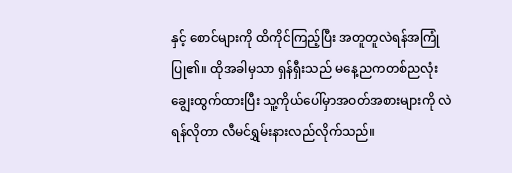နှင့် စောင်များကို ထိကိုင်ကြည့်ပြီး အတူတူလဲရန်အကြုံပြု၏။ ထိုအခါမှသာ ရှန်ရှီးသည် မနေ့ညကတစ်ညလုံး ချွေးထွက်ထားပြီး သူ့ကိုယ်ပေါ်မှာအဝတ်အစားများကို လဲရန်လိုတာ လီမင်ရွှမ်းနားလည်လိုက်သည်။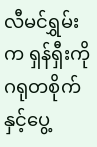လီမင်ရွှမ်းက ရှန်ရှီးကို ဂရုတစိုက်နှင့်ပွေ့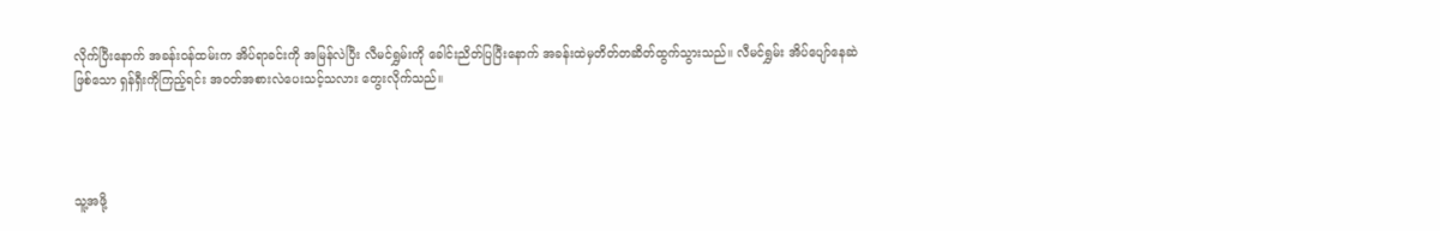လိုက်ပြီးနောက် အခန်းဝန်ထမ်းက အိပ်ရာခင်းကို အမြန်လဲပြီး လီမင်ရွှမ်းကို ခေါင်းညိတ်ပြပြီးနောက် အခန်းထဲမှတိတ်တဆိတ်ထွက်သွားသည်။ လီမင်ရွှမ်း အိပ်ပျော်နေဆဲဖြစ်သော ရှန်ရှီးကိုကြည့်ရင်း အဝတ်အစားလဲပေးသင့်သလား တွေးလိုက်သည်။




သူ့အဖို့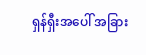ရှန်ရှီးအပေါ် အခြား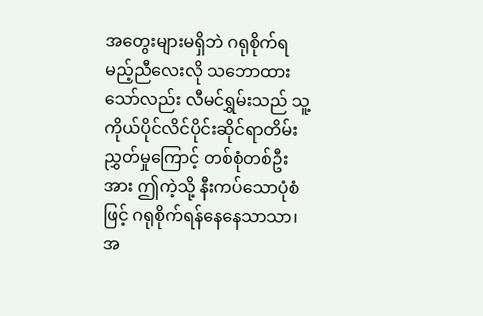အတွေးများမရှိဘဲ ဂရုစိုက်ရမည့်ညီလေးလို သဘောထားသော်လည်း လီမင်ရွှမ်းသည် သူ့ကိုယ်ပိုင်လိင်ပိုင်းဆိုင်ရာတိမ်းညွှတ်မှုကြောင့် တစ်စုံတစ်ဦးအား ဤကဲ့သို့ နီးကပ်သောပုံစံဖြင့် ဂရုစိုက်ရန်နေနေသာသာ၊ အ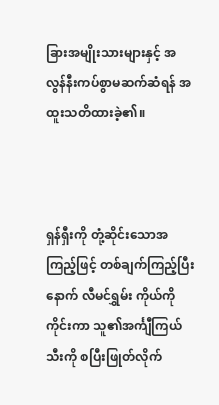ခြားအမျိုးသားများနှင့် အလွန်နီးကပ်စွာမဆက်ဆံရန် အထူးသတိထားခဲ့၏။



ရှန်ရှီးကို တုံ့ဆိုင်းသောအကြည့်ဖြင့် တစ်ချက်ကြည့်ပြီးနောက် လီမင်ရွှမ်း ကိုယ်ကိုကိုင်းကာ သူ၏အင်္ကျီကြယ်သီးကို စပြီးဖြုတ်လိုက်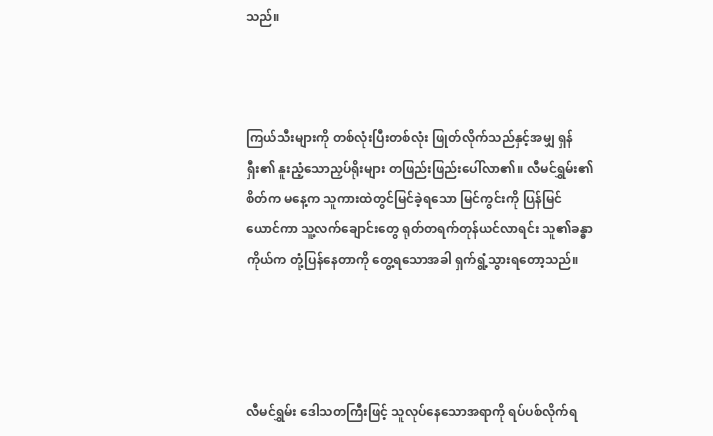သည်။



ကြယ်သီးများကို တစ်လုံးပြီးတစ်လုံး ဖြုတ်လိုက်သည်နှင့်အမျှ ရှန်ရှီး၏ နူးညံ့သောညှပ်ရိုးများ တဖြည်းဖြည်းပေါ်လာ၏။ လီမင်ရွှမ်း၏စိတ်က မနေ့က သူကားထဲတွင်မြင်ခဲ့ရသော မြင်ကွင်းကို ပြန်မြင်ယောင်ကာ သူ့လက်ချောင်းတွေ ရုတ်တရက်တုန်ယင်လာရင်း သူ၏ခန္ဓာကိုယ်က တုံ့ပြန်နေတာကို တွေ့ရသောအခါ ရှက်ရွံ့သွားရတော့သည်။




လီမင်ရွှမ်း ဒေါသတကြီးဖြင့် သူလုပ်နေသောအရာကို ရပ်ပစ်လိုက်ရ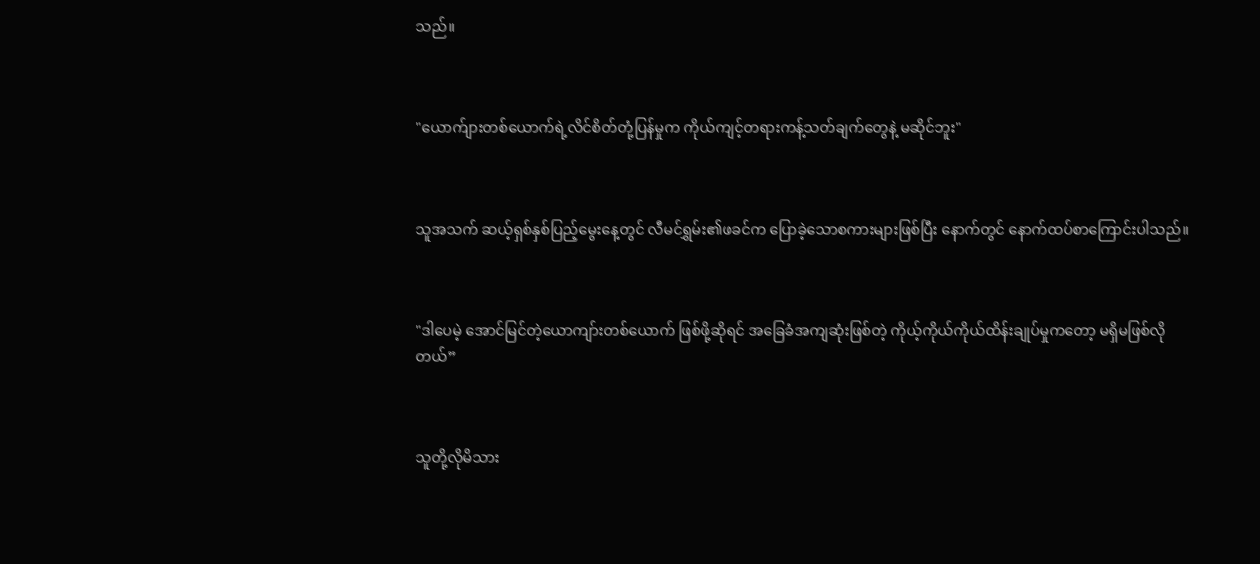သည်။



"ယောက်ျားတစ်ယောက်ရဲ့လိင်စိတ်တုံ့ပြန်မှုက ကိုယ်ကျင့်တရားကန့်သတ်ချက်တွေနဲ့ မဆိုင်ဘူး"



သူအသက် ဆယ့်ရှစ်နှစ်ပြည့်မွေးနေ့တွင် လီမင်ရွှမ်း၏ဖခင်က ပြောခဲ့သောစကားများဖြစ်ပြီး နောက်တွင် နောက်ထပ်စာကြောင်းပါသည်။



"ဒါပေမဲ့ အောင်မြင်တဲ့ယောကျာ်းတစ်ယောက် ဖြစ်ဖို့ဆိုရင် အခြေခံအကျဆုံးဖြစ်တဲ့ ကိုယ့်ကိုယ်ကိုယ်ထိန်းချုပ်မှုကတော့ မရှိမဖြစ်လိုတယ်”



သူတို့လိုမိသား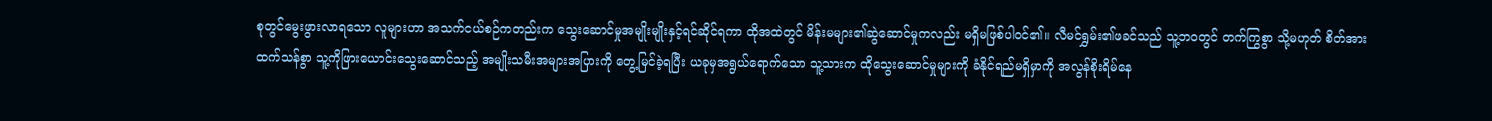စုတွင်မွေးဖွားလာရသော လူများဟာ အသက်ငယ်စဉ်ကတည်းက သွေးဆောင်မှုအမျိုးမျိုးနှင့်ရင်ဆိုင်ရကာ ထိုအထဲတွင် မိန်းမများ၏ဆွဲဆောင်မှုကလည်း မရှိမဖြစ်ပါဝင်၏။ လီမင်ရွှမ်း၏ဖခင်သည် သူ့ဘဝတွင် တက်ကြွစွာ သို့မဟုတ် စိတ်အားထက်သန်စွာ သူ့ကိုဖြားယောင်းသွေးဆောင်သည့် အမျိုးသမီးအများအပြားကို တွေ့မြင်ခဲ့ရပြီး ယခုမှအရွယ်ရောက်သော သူ့သားက ထိုသွေးဆောင်မှုများကို ခံနိုင်ရည်မရှိမှာကို အလွန်စိုးရိမ်နေ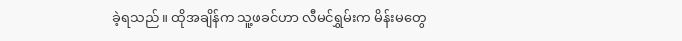ခဲ့ရသည်။ ထိုအချိန်က သူ့ဖခင်ဟာ လီမင်ရွှမ်းက မိန်းမတွေ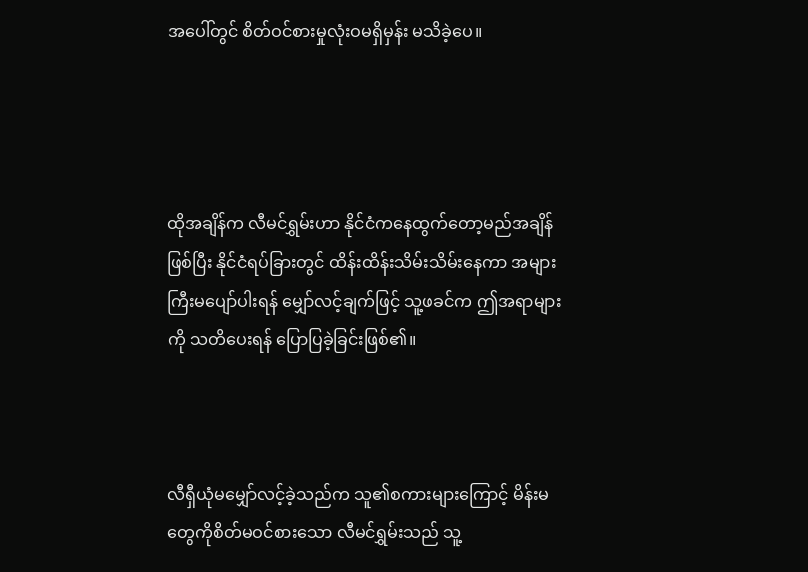အပေါ်တွင် စိတ်ဝင်စားမှုလုံးဝမရှိမှန်း မသိခဲ့ပေ။




ထိုအချိန်က လီမင်ရွှမ်းဟာ နိုင်ငံကနေထွက်တော့မည်အချိန်ဖြစ်ပြီး နိုင်ငံရပ်ခြားတွင် ထိန်းထိန်းသိမ်းသိမ်းနေကာ အများကြီးမပျော်ပါးရန် မျှော်လင့်ချက်ဖြင့် သူ့ဖခင်က ဤအရာများကို သတိပေးရန် ပြောပြခဲ့ခြင်းဖြစ်၏။



လီရှီယုံမမျှော်လင့်ခဲ့သည်က သူ၏စကားများကြောင့် မိန်းမတွေကိုစိတ်မဝင်စားသော လီမင်ရွှမ်းသည် သူ့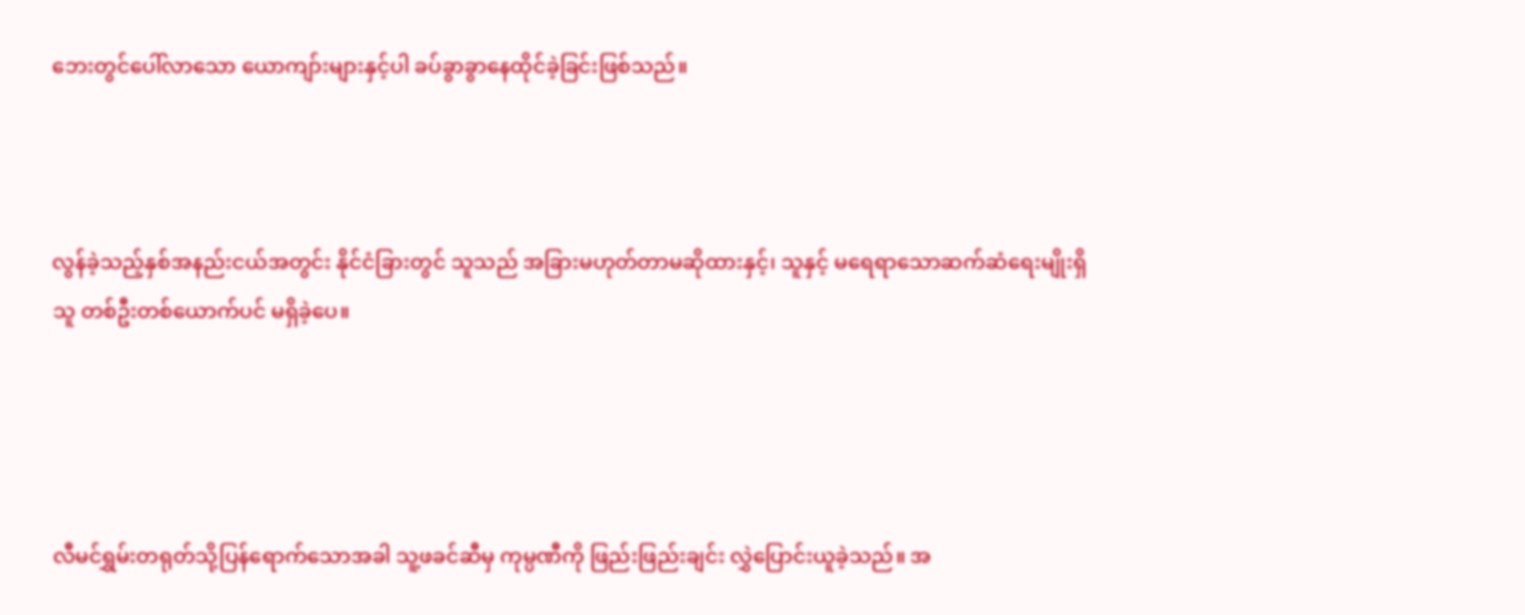ဘေးတွင်ပေါ်လာသော ယောကျာ်းများနှင့်ပါ ခပ်ခွာခွာနေထိုင်ခဲ့ခြင်းဖြစ်သည်။



လွန်ခဲ့သည့်နှစ်အနည်းငယ်အတွင်း နိုင်ငံခြားတွင် သူသည် အခြားမဟုတ်တာမဆိုထားနှင့်၊ သူနှင့် မရေရာသောဆက်ဆံရေးမျိုးရှိသူ တစ်ဦးတစ်ယောက်ပင် မရှိခဲ့ပေ။




လီမင်ရွှမ်းတရုတ်သို့ပြန်ရောက်သောအခါ သူ့ဖခင်ဆီမှ ကုမ္ပဏီကို ဖြည်းဖြည်းချင်း လွှဲပြောင်းယူခဲ့သည်။ အ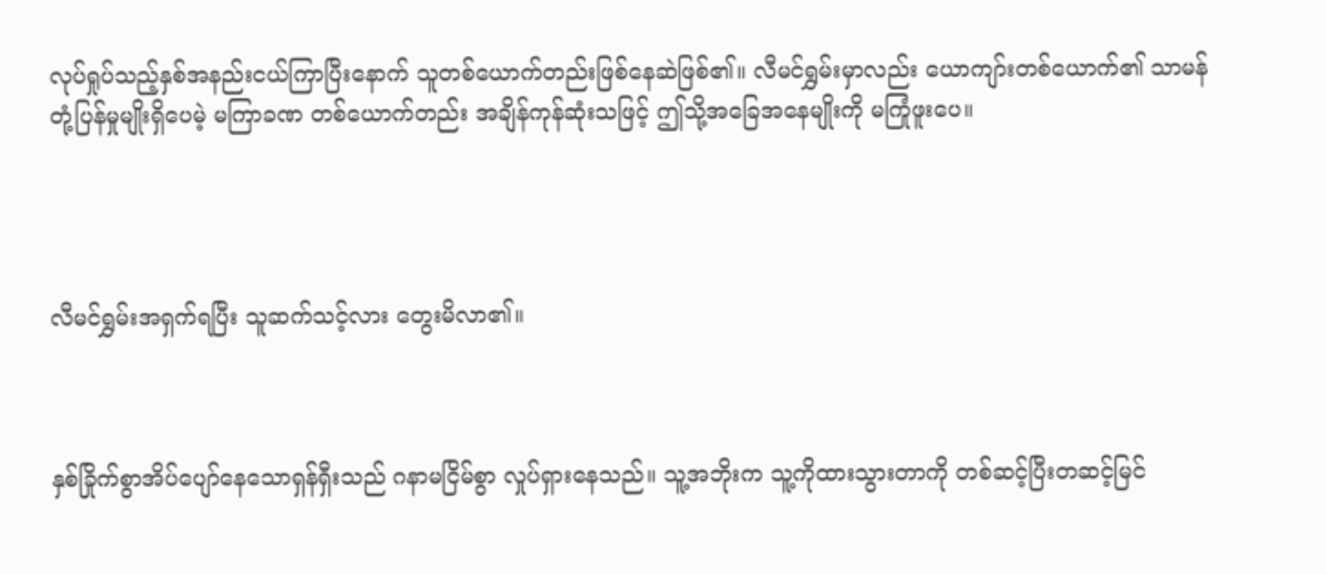လုပ်ရှုပ်သည့်နှစ်အနည်းငယ်ကြာပြီးနောက် သူတစ်ယောက်တည်းဖြစ်နေဆဲဖြစ်၏။ လီမင်ရွှမ်းမှာလည်း ယောကျာ်းတစ်ယောက်၏ သာမန်တုံ့ပြန်မှုမျိုးရှိပေမဲ့ မကြာခဏ တစ်ယောက်တည်း အချိန်ကုန်ဆုံးသဖြင့် ဤသို့အခြေအနေမျိုးကို မကြုံဖူးပေ။




လီမင်ရွှမ်းအရှက်ရပြီး သူဆက်သင့်လား တွေးမိလာ၏။



နှစ်ခြိုက်စွာအိပ်ပျော်နေသောရှန်ရှီးသည် ဂနာမငြိမ်စွာ လှုပ်ရှားနေသည်။ သူ့အဘိုးက သူ့ကိုထားသွားတာကို တစ်ဆင့်ပြီးတဆင့်မြင်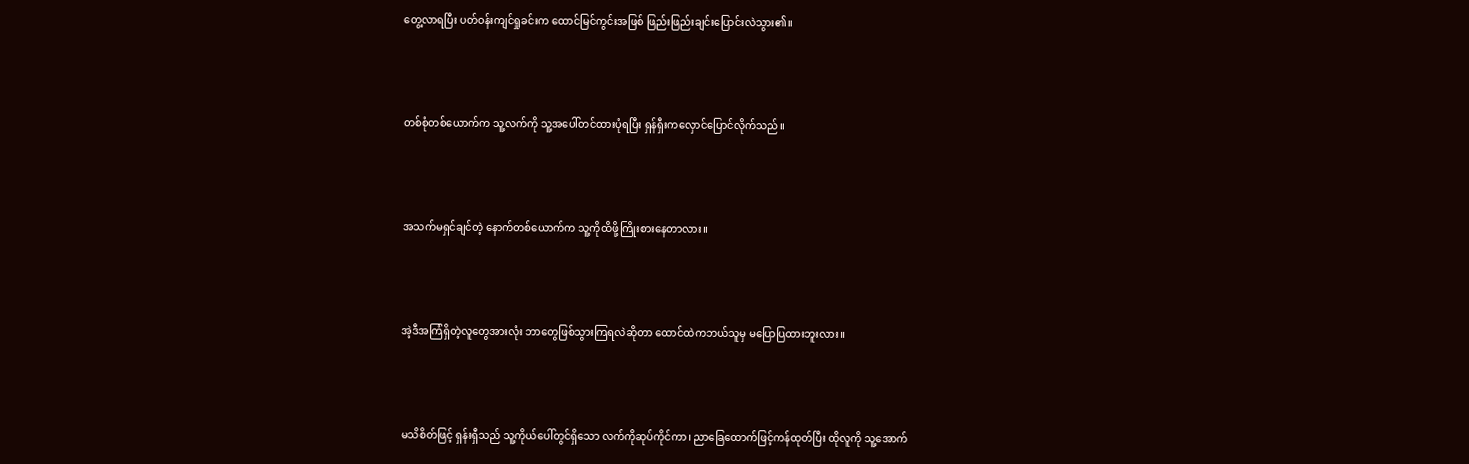တွေ့လာရပြီး ပတ်ဝန်းကျင်ရှုခင်းက ထောင်မြင်ကွင်းအဖြစ် ဖြည်းဖြည်းချင်းပြောင်းလဲသွား၏။



တစ်စုံတစ်ယောက်က သူ့လက်ကို သူ့အပေါ်တင်ထားပုံရပြီး ရှန်ရှီးကလှောင်ပြောင်လိုက်သည်။



အသက်မရှင်ချင်တဲ့ နောက်တစ်ယောက်က သူ့ကိုထိဖို့ကြိုးစားနေတာလား။



အဲ့ဒီအကြံရှိတဲ့လူတွေအားလုံး ဘာတွေဖြစ်သွားကြရလဲဆိုတာ ထောင်ထဲကဘယ်သူမှ မပြောပြထားဘူးလား။



မသိစိတ်ဖြင့် ရှန်းရှီသည် သူ့ကိုယ်ပေါ်တွင်ရှိသော လက်ကိုဆုပ်ကိုင်ကာ၊ ညာခြေထောက်ဖြင့်ကန်ထုတ်ပြီး ထိုလူကို သူ့အောက်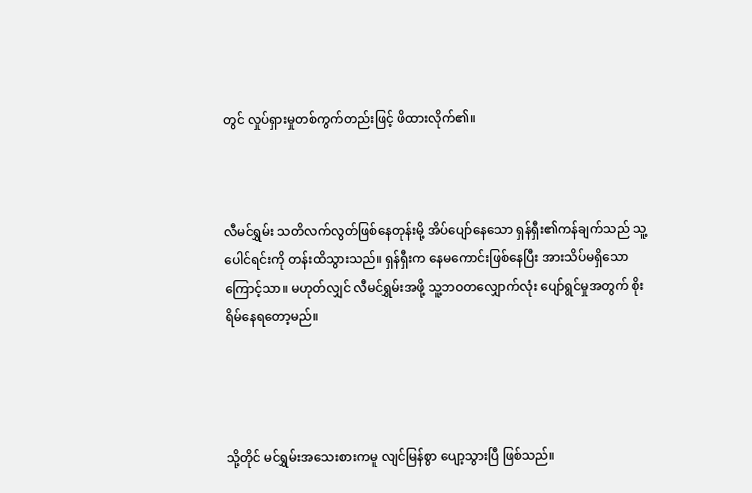တွင် လှုပ်ရှားမှုတစ်ကွက်တည်းဖြင့် ဖိထားလိုက်၏။



လီမင်ရွှမ်း သတိလက်လွတ်ဖြစ်နေတုန်းမို့ အိပ်ပျော်နေသော ရှန်ရှီး၏ကန်ချက်သည် သူ့ပေါင်ရင်းကို တန်းထိသွားသည်။ ရှန်ရှီးက နေမကောင်းဖြစ်နေပြီး အားသိပ်မရှိသောကြောင့်သာ။ မဟုတ်လျှင် လီမင်ရွှမ်းအဖို့ သူ့ဘဝတလျှောက်လုံး ပျော်ရွင်မှုအတွက် စိုးရိမ်နေ‌ရတော့မည်။




သို့တိုင် မင်ရွှမ်းအသေးစားကမူ လျင်မြန်စွာ ပျော့သွားပြီ ဖြစ်သည်။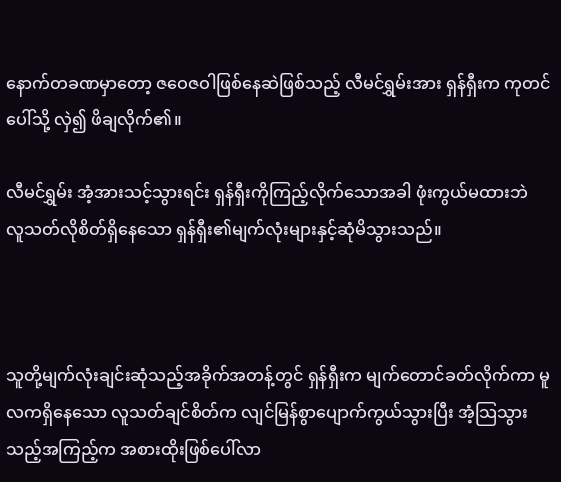နောက်တခဏမှာတော့ ဇဝေဇဝါဖြစ်နေဆဲဖြစ်သည့် လီမင်ရွှမ်းအား ရှန်ရှီးက ကုတင်ပေါ်သို့ လှဲ၍ ဖိချလိုက်၏။

လီမင်ရွှမ်း အံ့အားသင့်သွားရင်း ရှန်ရှီးကိုကြည့်လိုက်သောအခါ ဖုံးကွယ်မထားဘဲ လူသတ်လိုစိတ်ရှိနေသော ရှန်ရှီး၏မျက်လုံးများနှင့်ဆုံမိသွားသည်။



သူတို့မျက်လုံးချင်းဆုံသည့်အခိုက်အတန့်တွင် ရှန်ရှီးက မျက်တောင်ခတ်လိုက်ကာ မူလကရှိနေသော လူသတ်ချင်စိတ်က လျင်မြန်စွာပျောက်ကွယ်သွားပြီး အံ့သြသွားသည့်အကြည့်က အစားထိုးဖြစ်ပေါ်လာ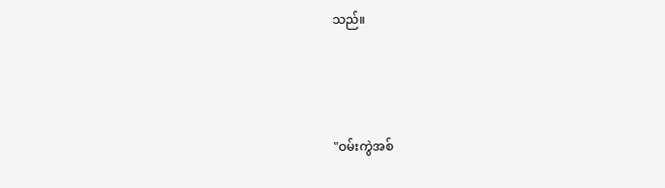သည်။



"ဝမ်းကွဲအစ်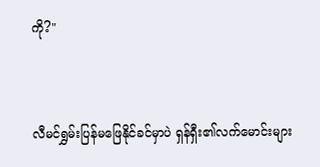ကို?"



လီမင်ရွှမ်းပြန်မဖြေနိုင်ခင်မှာပဲ ရှန်ရှီး၏လက်မောင်းများ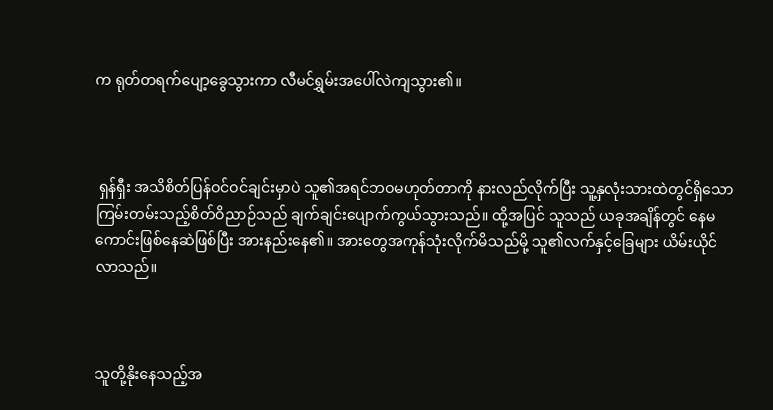က ရုတ်တရက်ပျော့ခွေသွားကာ လီမင်ရွှမ်းအပေါ်လဲကျသွား၏။



 ရှန်ရှီး အသိစိတ်ပြန်ဝင်ဝင်ချင်းမှာပဲ သူ၏အရင်ဘဝမဟုတ်တာကို နားလည်လိုက်ပြီး သူ့နှလုံးသားထဲတွင်ရှိသော ကြမ်းတမ်းသည့်စိတ်ဝိညာဉ်သည် ချက်ချင်းပျောက်ကွယ်သွားသည်။ ထို့အပြင် သူသည် ယခုအချိန်တွင် နေမကောင်းဖြစ်နေဆဲဖြစ်ပြီး အား‌နည်းနေ၏။ အားတွေအကုန်သုံးလိုက်မိသည်မို့ သူ၏လက်နှင့်ခြေများ ယိမ်းယိုင်လာသည်။



သူတို့နိုးနေသည့်အ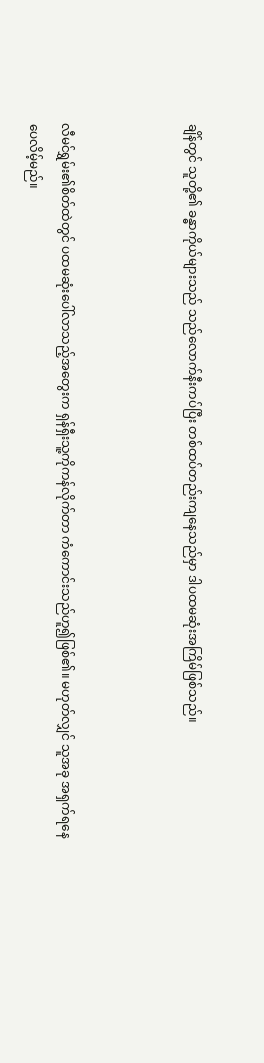ချိန်တွင် သူတို့၏ ခန္ဓာကိုယ်များသည် သည်လောက်နီးကပ်ပြီး တစ်ထပ်တည်းကျနေသည်မှာ ဒါပထမဆုံးအကြိမ်ဖြစ်သည်။



လီမင်ရွှမ်း၏စိတ်ထဲတွင် ပထမဆုံးပေါ်လာသည့်အတွေးက ရှန်ရှီးသူ့ကိုကန်လိုက်တာ ကံကောင်းသည်ဟူ၍ဖြစ်၏။ မဟုတ်လျှင် သူအခု အရှက်ရနေပေလိမ့်မည်။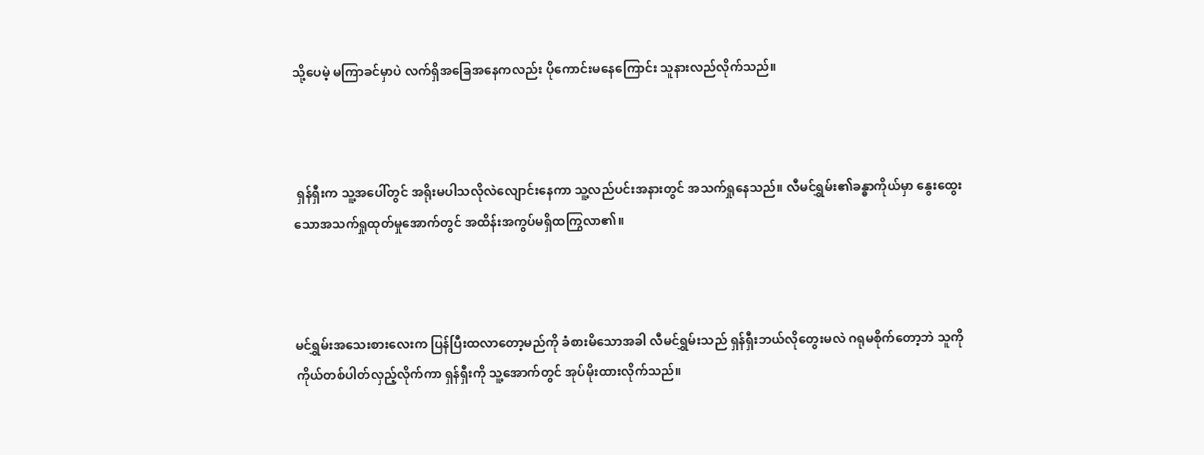သို့ပေမဲ့ မကြာခင်မှာပဲ လက်ရှိအခြေအနေကလည်း ပိုကောင်းမနေကြောင်း သူနားလည်လိုက်သည်။



 ရှန်ရှီးက သူ့အပေါ်တွင် အရိုးမပါသလိုလဲလျောင်းနေကာ သူ့လည်ပင်းအနားတွင် အသက်ရှုနေသည်။ လီမင်ရွှမ်း၏ခန္ဓာကိုယ်မှာ နွေးထွေးသောအသက်ရှုထုတ်မှုအောက်တွင် အထိန်းအကွပ်မရှိထကြွလာ၏။



မင်ရွှမ်းအသေးစားလေးက ပြန်ပြီးထလာတော့မည်ကို ခံစားမိသောအခါ လီမင်ရွှမ်းသည် ရှန်ရှီးဘယ်လိုတွေးမလဲ ဂရုမစိုက်တော့ဘဲ သူကို ကိုယ်တစ်ပါတ်လှည့်လိုက်ကာ ရှန်ရှီးကို သူ့အောက်တွင် အုပ်မိုးထားလိုက်သည်။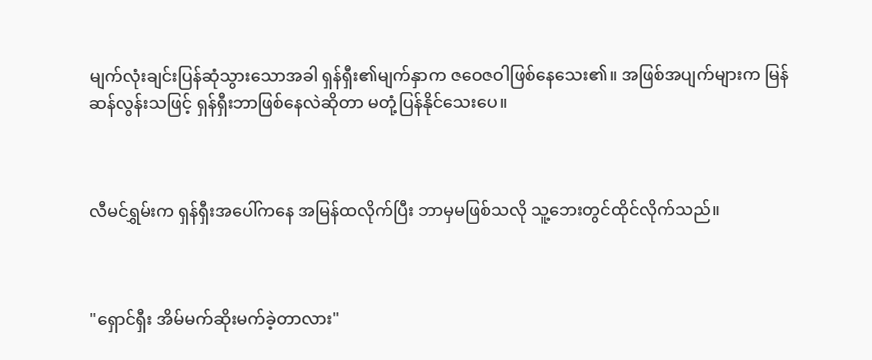မျက်လုံးချင်းပြန်ဆုံသွားသောအခါ ရှန်ရှီး၏မျက်နှာက ဇဝေဇဝါဖြစ်နေသေး၏။ အဖြစ်အပျက်များက မြန်ဆန်လွန်းသဖြင့် ရှန်ရှီးဘာဖြစ်နေလဲဆိုတာ မတုံ့ပြန်နိုင်သေးပေ။



လီမင်ရွှမ်းက ရှန်ရှီးအပေါ်ကနေ အမြန်ထလိုက်ပြီး ဘာမှမဖြစ်သလို သူ့ဘေးတွင်ထိုင်လိုက်သည်။



"ရှောင်ရှီး အိမ်မက်ဆိုးမက်ခဲ့တာလား"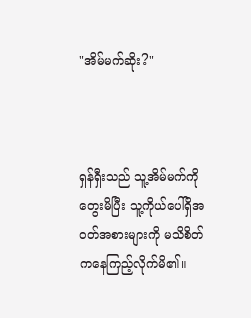"အိမ်မက်ဆိုး?"



ရှန်ရှီးသည် သူ့အိမ်မက်ကိုတွေးမိပြီး သူ့ကိုယ်ပေါ်ရှိအဝတ်အစားများကို မသိစိတ်ကနေကြည့်လိုက်မိ၏။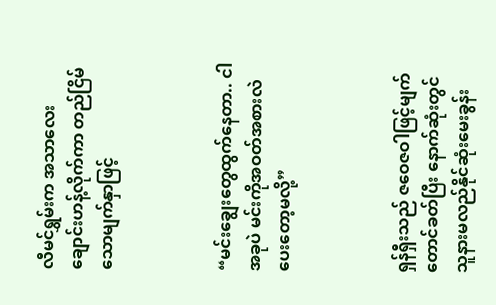လီမင်ရွှမ်းက အသာလေးချောင်းဟန့်လိုက်ကာ တည်ငြိမ်သောမျက်နှာဖြင့်



“မင်းချွေးတွေထွက်နေတာ.. ငါအခုပဲ မင်းကိုအဝတ်အစားလဲပေးတော့မလို့”



ရှန်ရှီးသည် ဇဝေဇဝါဖြင့်မျက်တောင်ခတ်ပြီး နောက်ဆုံးတွင် သူနားမလည်နိုင်ဆုံးမေးခွန်း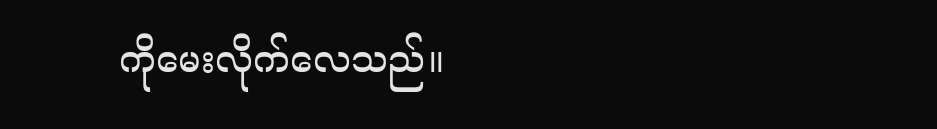ကိုမေးလိုက်လေသည်။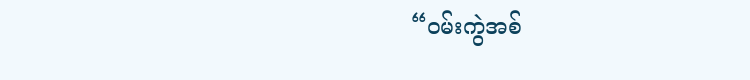“ဝမ်းကွဲအစ်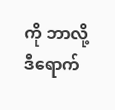ကို ဘာလို့ဒီရောက်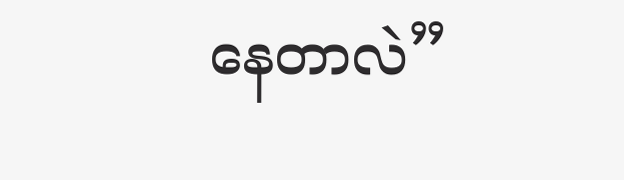နေတာလဲ”